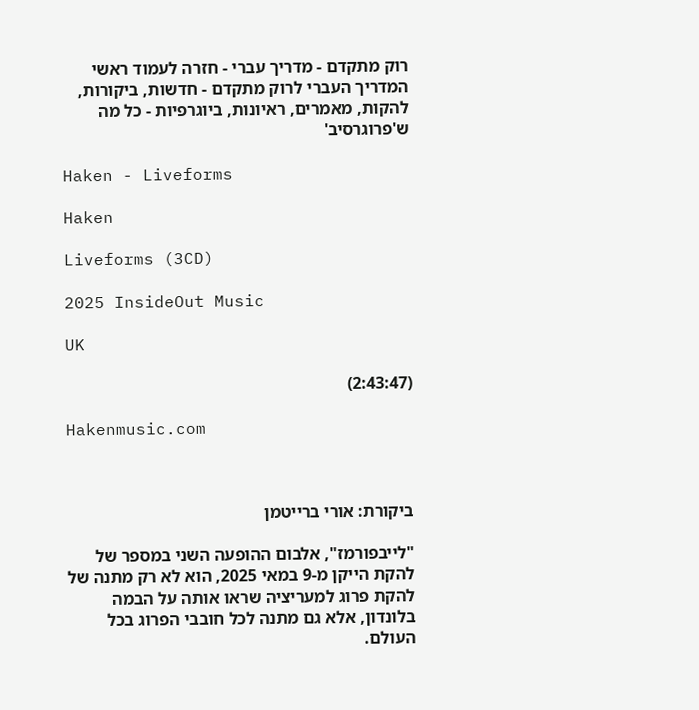רוק מתקדם - מדריך עברי - חזרה לעמוד ראשי
המדריך העברי לרוק מתקדם - חדשות, ביקורות, להקות, מאמרים, ראיונות, ביוגרפיות - כל מה ש'פרוגרסיב'

Haken - Liveforms

Haken

Liveforms (3CD)

2025 InsideOut Music

UK

(2:43:47)

Hakenmusic.com



ביקורת: אורי ברייטמן

"לייבפורמז", אלבום ההופעה השני במספר של להקת הייקן מ-9 במאי 2025, הוא לא רק מתנה של להקת פרוג למעריציה שראו אותה על הבמה בלונדון, אלא גם מתנה לכל חובבי הפרוג בכל העולם.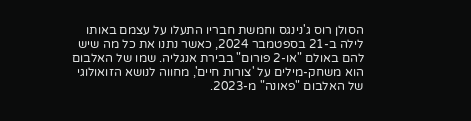הסולן רוס ג'נינגס וחמשת חבריו התעלו על עצמם באותו לילה ב-21 בספטמבר 2024, כאשר נתנו את כל מה שיש להם באולם "או-2 פורום" בבירת אנגליה. שמו של האלבום הוא משחק-מילים על 'צורות חיים', מחווה לנושא הזואולוגי של האלבום "פאונה" מ-2023.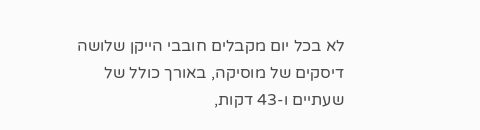לא בכל יום מקבלים חובבי הייקן שלושה דיסקים של מוסיקה, באורך כולל של שעתיים ו-43 דקות,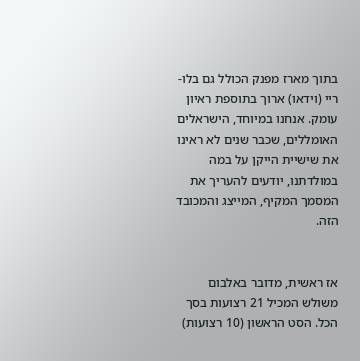בתוך מארז מפנק הכולל גם בלו-ריי (וידאו) ארוך בתוספת ראיון עומק. אנחנו במיוחד, הישראלים האומללים, שכבר שנים לא ראינו את שישיית הייקן על במה במולדתנו, יודעים להעריך את המסמך המקיף, המייצג והמכובד הזה.


אז ראשית, מדובר באלבום משולש המכיל 21 רצועות בסך הכל. הסט הראשון (10 רצועות)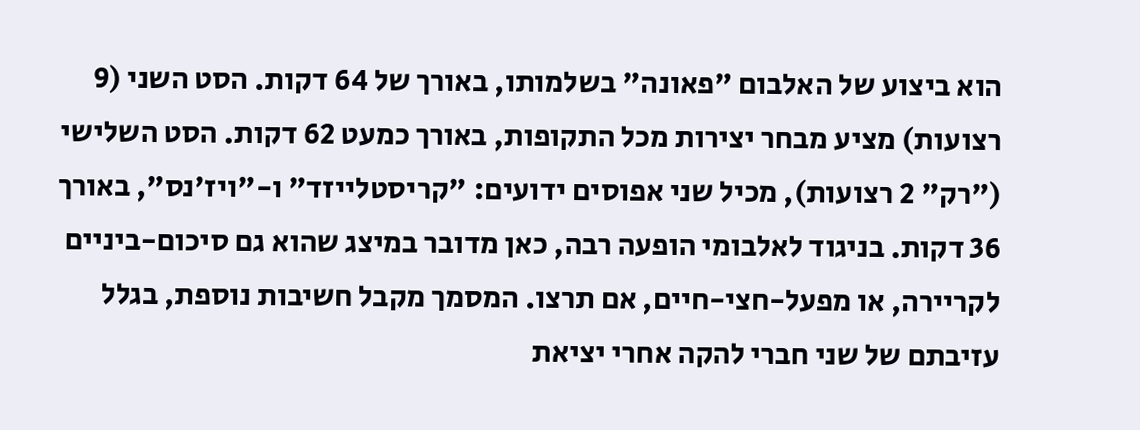הוא ביצוע של האלבום "פאונה" בשלמותו, באורך של 64 דקות. הסט השני (9 רצועות) מציע מבחר יצירות מכל התקופות, באורך כמעט 62 דקות. הסט השלישי ("רק" 2 רצועות), מכיל שני אפוסים ידועים: "קריסטלייזד" ו-"ויז'נס", באורך 36 דקות. בניגוד לאלבומי הופעה רבה, כאן מדובר במיצג שהוא גם סיכום-ביניים לקריירה, או מפעל-חצי-חיים, אם תרצו. המסמך מקבל חשיבות נוספת, בגלל עזיבתם של שני חברי להקה אחרי יציאת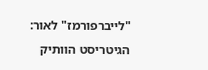"לייברפורמז" לאור: הגיטריסט הוותיק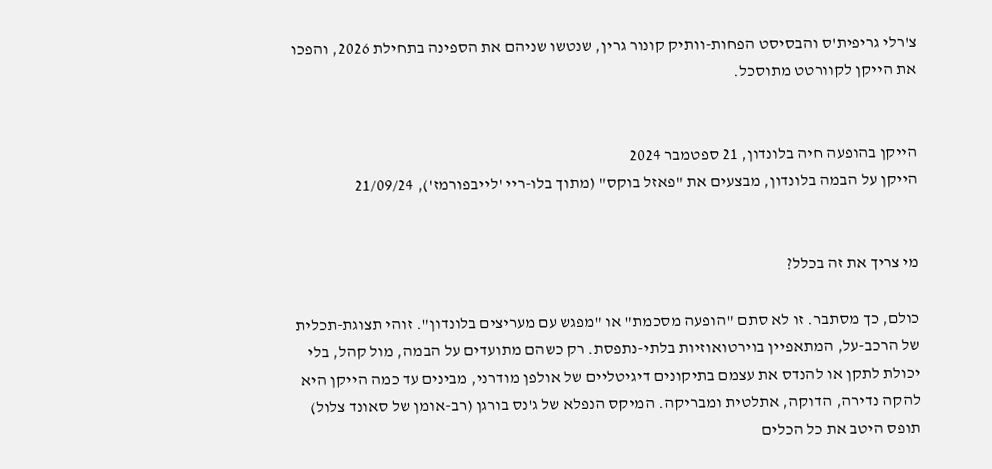צ'רלי גריפית'ס והבסיסט הפחות-וותיק קונור גרין, שנטשו שניהם את הספינה בתחילת 2026, והפכו את הייקן לקוורטט מתוסכל.


הייקן בהופעה חיה בלונדון, 21 ספטמבר 2024
הייקן על הבמה בלונדון, מבצעים את "פאזל בוקס" (מתוך בלו-ריי 'לייבפורמז'), 21/09/24


מי צריך את זה בכלל?

כולם, כך מסתבר. זו לא סתם "הופעה מסכמת" או "מפגש עם מעריצים בלונדון". זוהי תצוגת-תכלית של הרכב-על, המתאפיין בוירטואוזיות בלתי-נתפסת. רק כשהם מתועדים על הבמה, מול קהל, בלי יכולת לתקן או להנדס את עצמם בתיקונים דיגיטליים של אולפן מודרני, מבינים עד כמה הייקן היא להקה נדירה, הדוקה, אתלטית ומבריקה. המיקס הנפלא של ג'נס בורגן (רב-אומן של סאונד צלול) תופס היטב את כל הכלים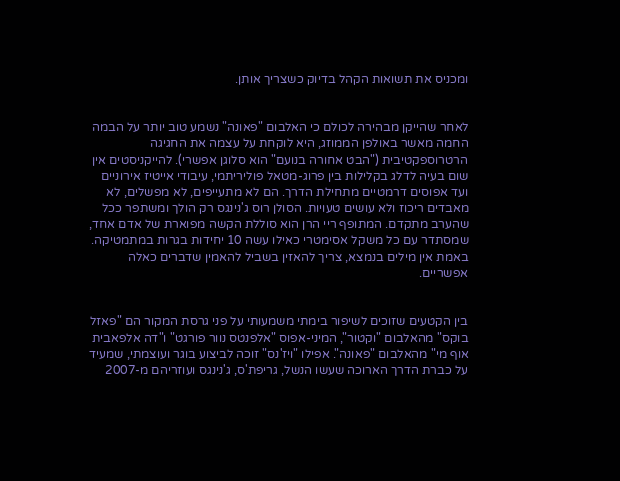ומכניס את תשואות הקהל בדיוק כשצריך אותן.


לאחר שהייקן מבהירה לכולם כי האלבום "פאונה" נשמע טוב יותר על הבמה החמה מאשר באולפן הממוזג, היא לוקחת על עצמה את החגיגה הרטרוספקטיבית ("הבט אחורה בנועם" הוא סלוגן אפשרי). להייקניסטים אין שום בעיה לדלג בקלילות בין פרוג-מטאל פוליריתמי, עיבודי אייטיז אירוניים ועד אפוסים דרמטיים מתחילת הדרך. הם לא מתעייפים, לא מפשלים, לא מאבדים ריכוז ולא עושים טעויות. הסולן רוס ג'נינגס רק הולך ומשתפר ככל שהערב מתקדם. המתופף ריי הרן הוא סוללת הקשה מפוארת של אדם אחד, שמסתדר עם כל משקל אסימטרי כאילו עשה 10 יחידות בגרות במתמטיקה. באמת אין מילים בנמצא, צריך להאזין בשביל להאמין שדברים כאלה אפשריים.


בין הקטעים שזוכים לשיפור בימתי משמעותי על פני גרסת המקור הם "פאזל בוקס" מהאלבום "וקטור", המיני-אפוס "אלפנטס נוור פורגט" ו"דה אלפאבית אוף מי" מהאלבום "פאונה". אפילו "ויז'נס" זוכה לביצוע בוגר ועוצמתי, שמעיד על כברת הדרך הארוכה שעשו הנשל, גריפת'ס, ג'נינגס ועוזריהם מ-2007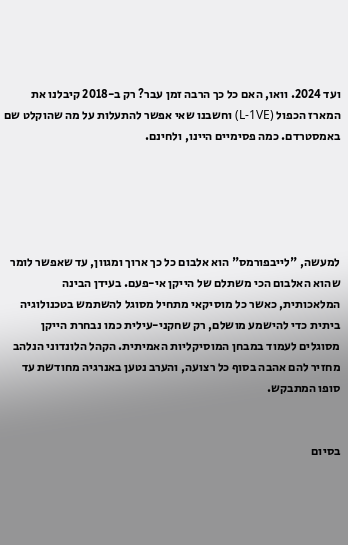ועד 2024. וואו, האם כל כך הרבה זמן עבר? רק ב-2018 קיבלנו את המארז הכפול (L-1VE) וחשבנו שאי אפשר להתעלות על מה שהוקלט שם באמסטרדם. כמה פסימיים היינו, ולחינם.





למעשה, "לייבפורמס" הוא אלבום כל כך ארוך ומגוון, עד שאפשר לומר שהוא האלבום הכי משתלם של הייקן אי-פעם. בעידן הבינה המלאכותית, כאשר כל מוסיקאי מתחיל מסוגל להשתמש בטכנולוגיה ביתית כדי להישמע מושלם, רק שחקני-עילית כמו נבחרת הייקן מסוגלים לעמוד במבחן המוסיקליות האמיתית. הקהל הלונדוני הנלהב מחזיר להם אהבה בסוף כל רצועה, והערב נטען באנרגיה מחודשת עד סופו המתבקש.


בסיום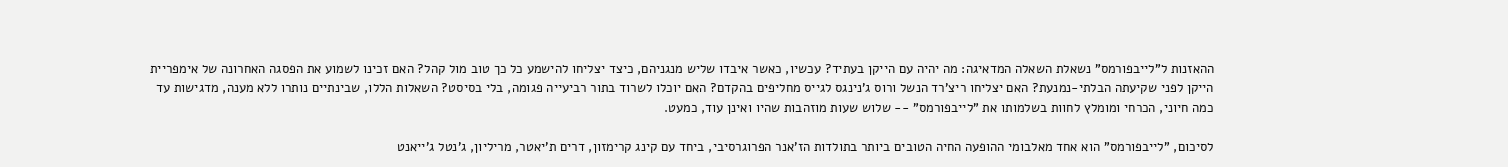ההאזנות ל"לייבפורמס" נשאלת השאלה המדאיגה: מה יהיה עם הייקן בעתיד? עכשיו, כאשר איבדו שליש מנגניהם, כיצד יצליחו להישמע כל כך טוב מול קהל? האם זכינו לשמוע את הפסגה האחרונה של אימפריית הייקן לפני שקיעתה הבלתי-נמנעת? האם יצליחו ריצ'רד הנשל ורוס ג'נינגס לגייס מחליפים בהקדם? האם יוכלו לשרוד בתור רביעייה פגומה, בלי בסיסט? השאלות הללו, שבינתיים נותרו ללא מענה, מדגישות עד כמה חיוני, הכרחי ומומלץ לחוות בשלמותו את "לייבפורמס" -- שלוש שעות מוזהבות שהיו ואינן עוד, כמעט.

לסיכום, "לייבפורמס" הוא אחד מאלבומי ההופעה החיה הטובים ביותר בתולדות הז'אנר הפרוגרסיבי, ביחד עם קינג קרימזון, דרים ת'יאטר, מריליון, ג'נטל ג'ייאנט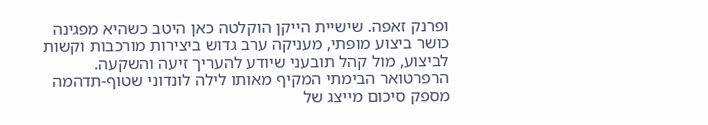ופרנק זאפה. שישיית הייקן הוקלטה כאן היטב כשהיא מפגינה כושר ביצוע מופתי, מעניקה ערב גדוש ביצירות מורכבות וקשות לביצוע, מול קהל תובעני שיודע להעריך זיעה והשקעה. הרפרטואר הבימתי המקיף מאותו לילה לונדוני שטוף-תדהמה מספק סיכום מייצג של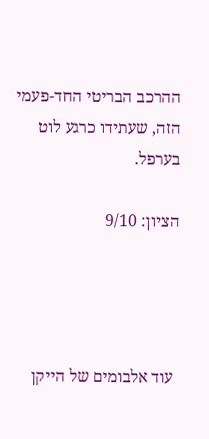ההרכב הבריטי החד-פעמי הזה, שעתידו כרגע לוט בערפל.

הציון: 9/10




 עוד אלבומים של הייקן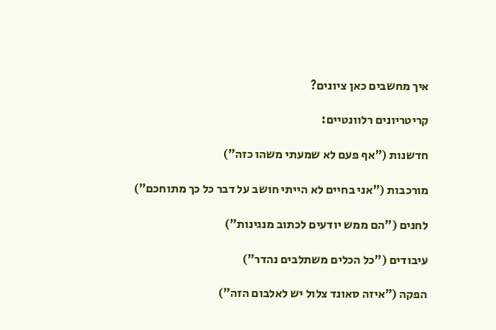איך מחשבים כאן ציונים?

קריטריונים רלוונטיים:

חדשנות ("אף פעם לא שמעתי משהו כזה")

מורכבות ("אני בחיים לא הייתי חושב על דבר כל כך מתוחכם")

לחנים ("הם ממש יודעים לכתוב מנגינות")

עיבודים ("כל הכלים משתלבים נהדר")

הפקה ("איזה סאונד צלול יש לאלבום הזה")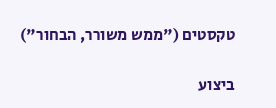טקסטים ("ממש משורר, הבחור")

ביצוע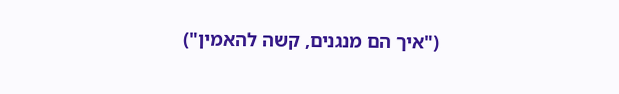("איך הם מנגנים, קשה להאמין")